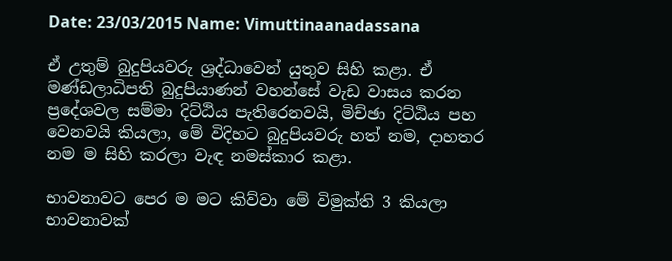Date: 23/03/2015 Name: Vimuttinaanadassana

ඒ උතුම් බුදුපියවරු ශ්‍රද්ධාවෙන් යුතුව සිහි කළා. ඒ මණ්ඩලාධිපති බුදුපියාණන් වහන්සේ වැඩ වාසය කරන ප්‍රදේශවල සම්මා දිට්ඨිය පැතිරෙනවයි, මිච්ඡා දිට්ඨිය පහ වෙනවයි කියලා, මේ විදිහට බුදුපියවරු හත් නම, දාහතර නම ම සිහි කරලා වැඳ නමස්කාර කළා.

භාවනාවට පෙර ම මට කිව්වා මේ විමුක්ති 3 කියලා භාවනාවක්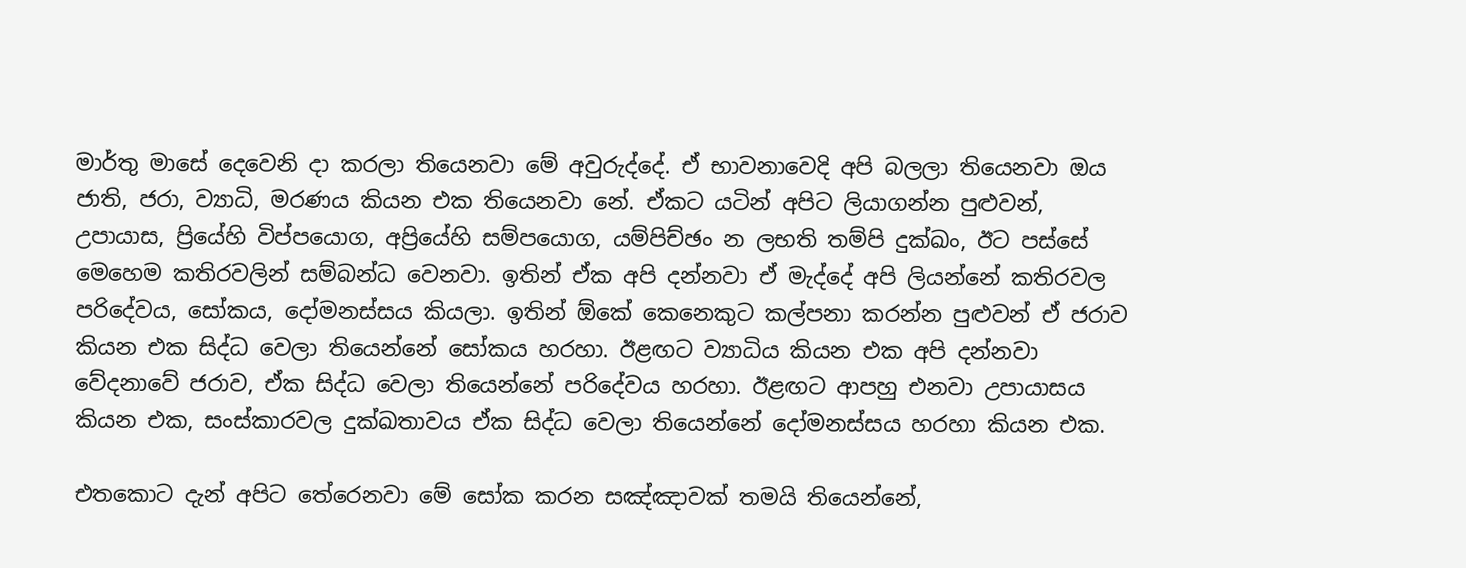මාර්තු මාසේ දෙවෙනි දා කරලා තියෙනවා මේ අවුරුද්දේ. ඒ භාවනාවෙදි අපි බලලා තියෙනවා ඔය ජාති, ජරා, ව්‍යාධි, මරණය කියන එක තියෙනවා නේ. ඒකට යටින් අපිට ලියාගන්න පුළුවන්, උපායාස, ප්‍රියේහි විප්පයොග, අප්‍රියේහි සම්පයොග, යම්පිච්ඡං න ලභති තම්පි දුක්ඛං, ඊට පස්සේ මෙහෙම කතිරවලින් සම්බන්ධ වෙනවා. ඉතින් ඒක අපි දන්නවා ඒ මැද්දේ අපි ලියන්නේ කතිරවල පරිදේවය, සෝකය, දෝමනස්සය කියලා. ඉතින් ඕකේ කෙනෙකුට කල්පනා කරන්න පුළුවන් ඒ ජරාව කියන එක සිද්ධ වෙලා තියෙන්නේ සෝකය හරහා. ඊළඟට ව්‍යාධිය කියන එක අපි දන්නවා වේදනාවේ ජරාව, ඒක සිද්ධ වෙලා තියෙන්නේ පරිදේවය හරහා. ඊළඟට ආපහු එනවා උපායාසය කියන එක, සංස්කාරවල දුක්ඛතාවය ඒක සිද්ධ වෙලා තියෙන්නේ දෝමනස්සය හරහා කියන එක.

එතකොට දැන් අපිට තේරෙනවා මේ සෝක කරන සඤ්ඤාවක් තමයි තියෙන්නේ,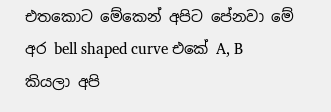එතකොට මේකෙන් අපිට පේනවා මේ අර bell shaped curve එකේ A, B කියලා අපි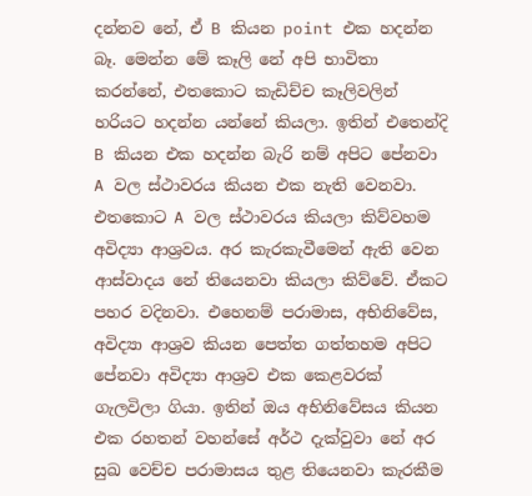දන්නව නේ, ඒ B කියන point එක හදන්න බෑ. මෙන්න මේ කෑලි නේ අපි භාවිතා කරන්නේ, එතකොට කැඩිච්ච කෑලිවලින් හරියට හදන්න යන්නේ කියලා. ඉතින් එතෙන්දි B කියන එක හදන්න බැරි නම් අපිට පේනවා A වල ස්ථාවරය කියන එක නැති වෙනවා. එතකොට A වල ස්ථාවරය කියලා කිව්වහම අවිද්‍යා ආශ්‍රවය. අර කැරකැවීමෙන් ඇති වෙන ආස්වාදය නේ තියෙනවා කියලා කිව්වේ. ඒකට පහර වදිනවා. එහෙනම් පරාමාස, අභිනිවේස, අවිද්‍යා ආශ්‍රව කියන පෙත්ත ගත්තහම අපිට පේනවා අවිද්‍යා ආශ්‍රව එක කෙළවරක් ගැලවිලා ගියා. ඉතින් ඔය අභිනිවේසය කියන එක රහතන් වහන්සේ අර්ථ දැක්වුවා නේ අර සුඛ වෙච්ච පරාමාසය තුළ තියෙනවා කැරකීම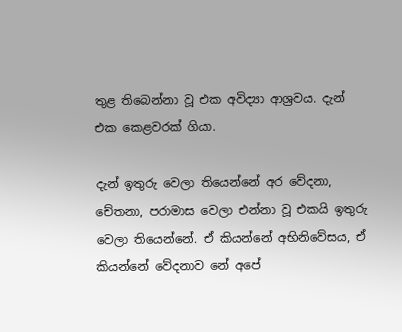තුළ තිබෙන්නා වූ එක අවිද්‍යා ආශ්‍රවය. දැන් එක කෙළවරක් ගියා.

දැන් ඉතුරු වෙලා තියෙන්නේ අර වේදනා, චේතනා, පරාමාස වෙලා එන්නා වූ එකයි ඉතුරු වෙලා තියෙන්නේ. ඒ කියන්නේ අභිනිවේසය, ඒ කියන්නේ වේදනාව නේ අපේ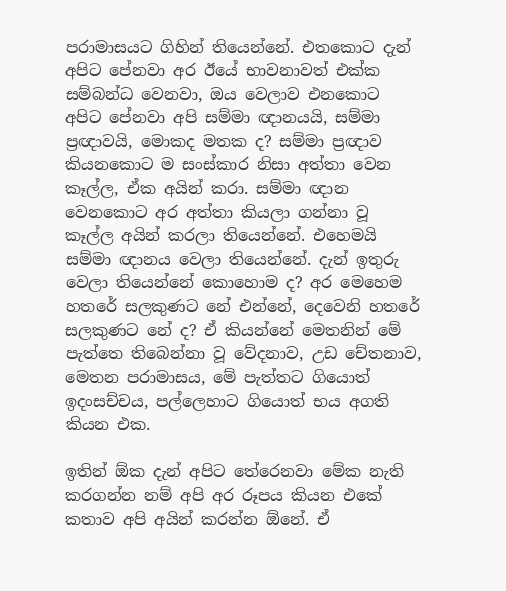පරාමාසයට ගිහින් තියෙන්නේ. එතකොට දැන් අපිට පේනවා අර ඊයේ භාවනාවත් එක්ක සම්බන්ධ වෙනවා, ඔය වෙලාව එනකොට අපිට පේනවා අපි සම්මා ඥානයයි, සම්මා ප්‍රඥාවයි, මොකද මතක ද? සම්මා ප්‍රඥාව කියනකොට ම සංස්කාර නිසා අත්තා වෙන කෑල්ල, ඒක අයින් කරා. සම්මා ඥාන වෙනකොට අර අත්තා කියලා ගන්නා වූ කෑල්ල අයින් කරලා තියෙන්නේ. එහෙමයි සම්මා ඥානය වෙලා තියෙන්නේ. දැන් ඉතුරු වෙලා තියෙන්නේ කොහොම ද? අර මෙහෙම හතරේ සලකුණට නේ එන්නේ, දෙවෙනි හතරේ සලකුණට නේ ද? ඒ කියන්නේ මෙතනින් මේ පැත්තෙ තිබෙන්නා වූ වේදනාව, උඩ චේතනාව, මෙතන පරාමාසය, මේ පැත්තට ගියොත් ඉදංසච්චය, පල්ලෙහාට ගියොත් භය අගති කියන එක.

ඉතින් ඕක දැන් අපිට තේරෙනවා මේක නැති කරගන්න නම් අපි අර රූපය කියන එකේ කතාව අපි අයින් කරන්න ඕනේ. ඒ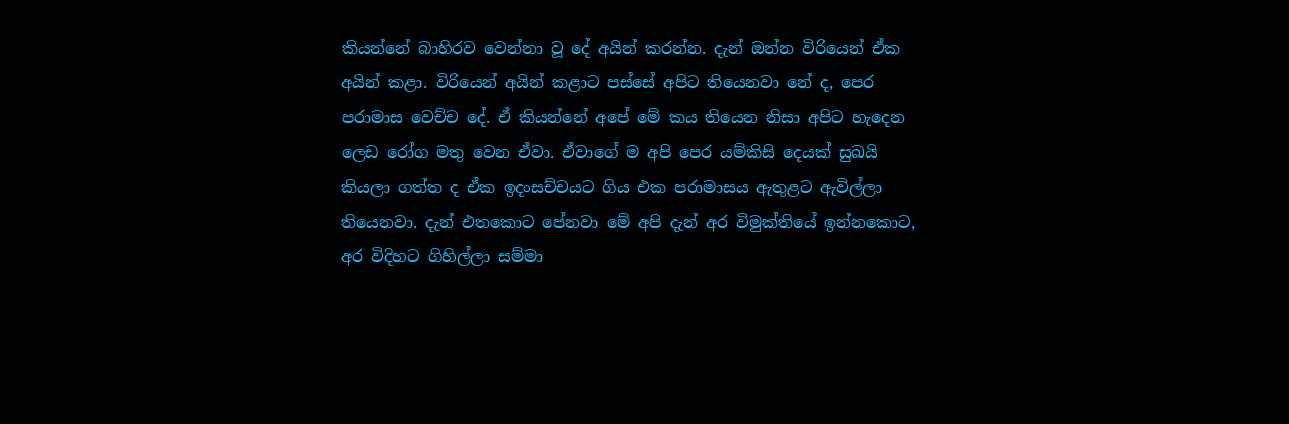කියන්නේ බාහිරව වෙන්නා වූ දේ අයින් කරන්න. දැන් ඔන්න විරියෙන් ඒක අයින් කළා. විරියෙන් අයින් කළාට පස්සේ අපිට තියෙනවා නේ ද, පෙර පරාමාස වෙච්ච දේ. ඒ කියන්නේ අපේ මේ කය තියෙන නිසා අපිට හැදෙන ලෙඩ රෝග මතු වෙන ඒවා. ඒවාගේ ම අපි පෙර යම්කිසි දෙයක් සුඛයි කියලා ගත්ත ද ඒක ඉදංසච්චයට ගිය එක පරාමාසය ඇතුළට ඇවිල්ලා තියෙනවා. දැන් එතකොට පේනවා මේ අපි දැන් අර විමුක්තියේ ඉන්නකොට, අර විදිහට ගිහිල්ලා සම්මා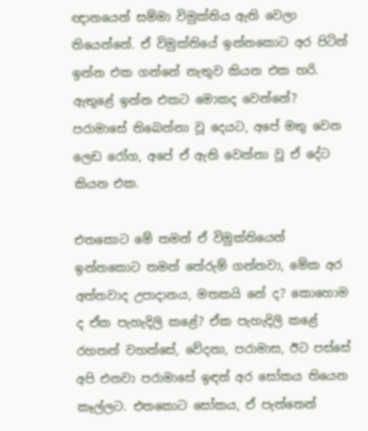ඥානයෙන් සම්මා විමුක්තිය ඇති වෙලා තියෙන්නේ. ඒ විමුක්තියේ ඉන්නකොට අර පිටින් ඉන්න එක ගන්නේ නැතුව කියන එක හරි. ඇතුළේ ඉන්න එකට මොකද වෙන්නේ? පරාමාසේ තිබෙන්නා වූ දෙයට, අපේ මතු වෙන ලෙඩ රෝග, අපේ ඒ ඇති වෙන්නා වූ ඒ දේට කියන එක.

එතකොට මේ තමන් ඒ විමුක්තියෙන් ඉන්නකොට තමන් තේරුම් ගන්නවා, මේක අර අත්තවාද උපාදානය, මතකයි නේ ද? කොහොම ද ඒක පැහැදිලි කළේ? ඒක පැහැදිලි කළේ රහතන් වහන්සේ, වේදනා, පරාමාස, ඊට පස්සේ අපි එනවා පරාමාසේ ඉඳන් අර සෝකය තියෙන කෑල්ලට. එතකොට සෝකය, ඒ පැත්තෙන්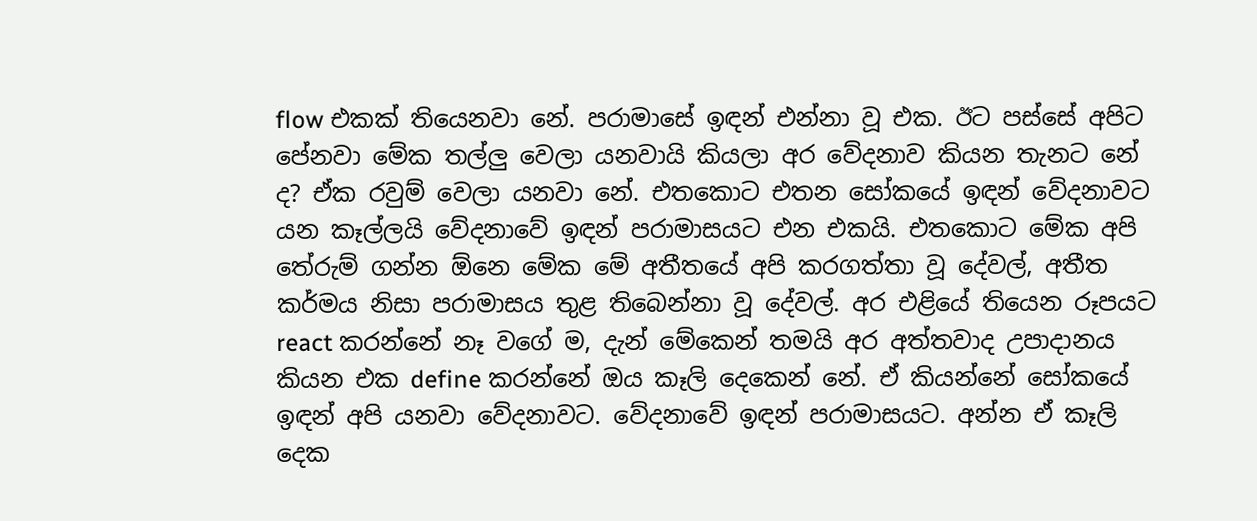flow එකක් තියෙනවා නේ. පරාමාසේ ඉඳන් එන්නා වූ එක. ඊට පස්සේ අපිට පේනවා මේක තල්ලු වෙලා යනවායි කියලා අර වේදනාව කියන තැනට නේ ද? ඒක රවුම් වෙලා යනවා නේ. එතකොට එතන සෝකයේ ඉඳන් වේදනාවට යන කෑල්ලයි වේදනාවේ ඉඳන් පරාමාසයට එන එකයි. එතකොට මේක අපි තේරුම් ගන්න ඕනෙ මේක මේ අතීතයේ අපි කරගත්තා වූ දේවල්, අතීත කර්මය නිසා පරාමාසය තුළ තිබෙන්නා වූ දේවල්. අර එළියේ තියෙන රූපයට react කරන්නේ නෑ වගේ ම, දැන් මේකෙන් තමයි අර අත්තවාද උපාදානය කියන එක define කරන්නේ ඔය කෑලි දෙකෙන් නේ. ඒ කියන්නේ සෝකයේ ඉඳන් අපි යනවා වේදනාවට. වේදනාවේ ඉඳන් පරාමාසයට. අන්න ඒ කෑලි දෙක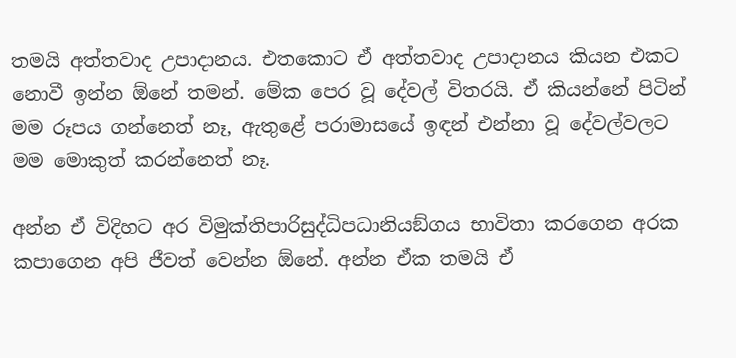තමයි අත්තවාද උපාදානය. එතකොට ඒ අත්තවාද උපාදානය කියන එකට නොවී ඉන්න ඕනේ තමන්. මේක පෙර වූ දේවල් විතරයි. ඒ කියන්නේ පිටින් මම රූපය ගන්නෙත් නෑ, ඇතුළේ පරාමාසයේ ඉඳන් එන්නා වූ දේවල්වලට මම මොකුත් කරන්නෙත් නෑ.

අන්න ඒ විදිහට අර විමුක්තිපාරිසුද්ධිපධානියඞ්ගය භාවිතා කරගෙන අරක කපාගෙන අපි ජීවත් වෙන්න ඕනේ. අන්න ඒක තමයි ඒ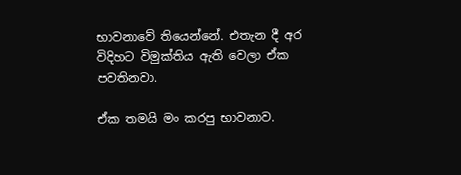භාවනාවේ තියෙන්නේ. එතැන දී අර විදිහට විමුක්තිය ඇති වෙලා ඒක පවතිනවා.

ඒක තමයි මං කරපු භාවනාව.